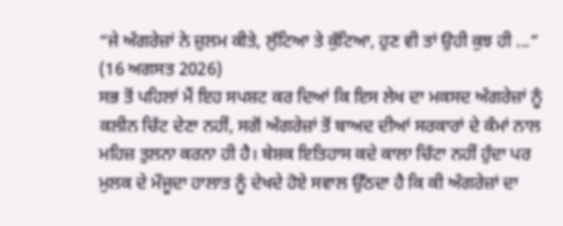“ਜੇ ਅੰਗਰੇਜ਼ਾਂ ਨੇ ਜ਼ੁਲਮ ਕੀਤੇ, ਲੁੱਟਿਆ ਤੇ ਕੁੱਟਿਆ, ਹੁਣ ਵੀ ਤਾਂ ਉਹੀ ਕੁਝ ਹੀ ...”
(16 ਅਗਸਤ 2026)
ਸਭ ਤੋਂ ਪਹਿਲਾਂ ਮੈਂ ਇਹ ਸਪਸ਼ਟ ਕਰ ਦਿਆਂ ਕਿ ਇਸ ਲੇਖ ਦਾ ਮਕਸਦ ਅੰਗਰੇਜ਼ਾਂ ਨੂੰ ਕਲੀਨ ਚਿੱਟ ਦੇਣਾ ਨਹੀਂ, ਸਗੋਂ ਅੰਗਰੇਜ਼ਾਂ ਤੋਂ ਬਾਅਦ ਦੀਆਂ ਸਰਕਾਰਾਂ ਦੇ ਕੰਮਾਂ ਨਾਲ ਮਹਿਜ਼ ਤੁਲਨਾ ਕਰਨਾ ਹੀ ਹੈ। ਬੇਸ਼ਕ ਇਤਿਹਾਸ ਕਦੇ ਕਾਲਾ ਚਿੱਟਾ ਨਹੀਂ ਹੁੰਦਾ ਪਰ ਮੁਲਕ ਦੇ ਮੌਜੂਦਾ ਹਾਲਾਤ ਨੂੰ ਦੇਖਦੇ ਹੋਏ ਸਵਾਲ ਉੱਠਦਾ ਹੈ ਕਿ ਕੀ ਅੰਗਰੇਜ਼ਾਂ ਦਾ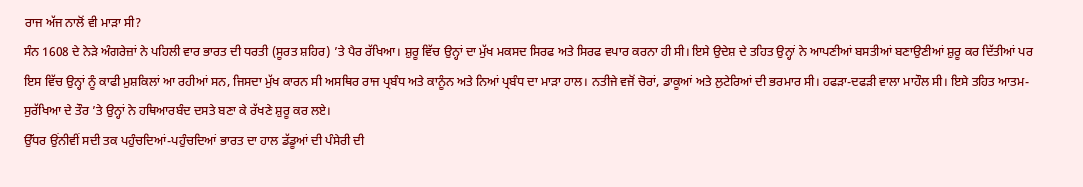ਰਾਜ ਅੱਜ ਨਾਲੋਂ ਵੀ ਮਾੜਾ ਸੀ?
ਸੰਨ 1608 ਦੇ ਨੇੜੇ ਅੰਗਰੇਜ਼ਾਂ ਨੇ ਪਹਿਲੀ ਵਾਰ ਭਾਰਤ ਦੀ ਧਰਤੀ (ਸੂਰਤ ਸ਼ਹਿਰ) ’ਤੇ ਪੈਰ ਰੱਖਿਆ। ਸ਼ੁਰੂ ਵਿੱਚ ਉਨ੍ਹਾਂ ਦਾ ਮੁੱਖ ਮਕਸਦ ਸਿਰਫ ਅਤੇ ਸਿਰਫ ਵਪਾਰ ਕਰਨਾ ਹੀ ਸੀ। ਇਸੇ ਉਦੇਸ਼ ਦੇ ਤਹਿਤ ਉਨ੍ਹਾਂ ਨੇ ਆਪਣੀਆਂ ਬਸਤੀਆਂ ਬਣਾਉਣੀਆਂ ਸ਼ੁਰੂ ਕਰ ਦਿੱਤੀਆਂ ਪਰ ਇਸ ਵਿੱਚ ਉਨ੍ਹਾਂ ਨੂੰ ਕਾਫੀ ਮੁਸ਼ਕਿਲਾਂ ਆ ਰਹੀਆਂ ਸਨ, ਜਿਸਦਾ ਮੁੱਖ ਕਾਰਨ ਸੀ ਅਸਥਿਰ ਰਾਜ ਪ੍ਰਬੰਧ ਅਤੇ ਕਾਨੂੰਨ ਅਤੇ ਨਿਆਂ ਪ੍ਰਬੰਧ ਦਾ ਮਾੜਾ ਹਾਲ। ਨਤੀਜੇ ਵਜੋਂ ਚੋਰਾਂ, ਡਾਕੂਆਂ ਅਤੇ ਲੁਟੇਰਿਆਂ ਦੀ ਭਰਮਾਰ ਸੀ। ਹਫੜਾ-ਦਫੜੀ ਵਾਲਾ ਮਾਹੌਲ ਸੀ। ਇਸੇ ਤਹਿਤ ਆਤਮ-ਸੁਰੱਖਿਆ ਦੇ ਤੌਰ ’ਤੇ ਉਨ੍ਹਾਂ ਨੇ ਹਥਿਆਰਬੰਦ ਦਸਤੇ ਬਣਾ ਕੇ ਰੱਖਣੇ ਸ਼ੁਰੂ ਕਰ ਲਏ।
ਉੱਧਰ ਉਂਨੀਵੀਂ ਸਦੀ ਤਕ ਪਹੁੰਚਦਿਆਂ-ਪਹੁੰਚਦਿਆਂ ਭਾਰਤ ਦਾ ਹਾਲ ਡੱਡੂਆਂ ਦੀ ਪੰਸੇਰੀ ਦੀ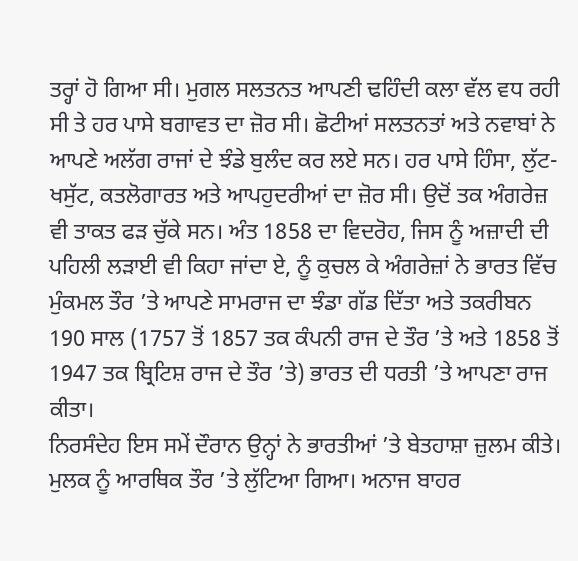ਤਰ੍ਹਾਂ ਹੋ ਗਿਆ ਸੀ। ਮੁਗਲ ਸਲਤਨਤ ਆਪਣੀ ਢਹਿੰਦੀ ਕਲਾ ਵੱਲ ਵਧ ਰਹੀ ਸੀ ਤੇ ਹਰ ਪਾਸੇ ਬਗਾਵਤ ਦਾ ਜ਼ੋਰ ਸੀ। ਛੋਟੀਆਂ ਸਲਤਨਤਾਂ ਅਤੇ ਨਵਾਬਾਂ ਨੇ ਆਪਣੇ ਅਲੱਗ ਰਾਜਾਂ ਦੇ ਝੰਡੇ ਬੁਲੰਦ ਕਰ ਲਏ ਸਨ। ਹਰ ਪਾਸੇ ਹਿੰਸਾ, ਲੁੱਟ-ਖਸੁੱਟ, ਕਤਲੋਗਾਰਤ ਅਤੇ ਆਪਹੁਦਰੀਆਂ ਦਾ ਜ਼ੋਰ ਸੀ। ਉਦੋਂ ਤਕ ਅੰਗਰੇਜ਼ ਵੀ ਤਾਕਤ ਫੜ ਚੁੱਕੇ ਸਨ। ਅੰਤ 1858 ਦਾ ਵਿਦਰੋਹ, ਜਿਸ ਨੂੰ ਅਜ਼ਾਦੀ ਦੀ ਪਹਿਲੀ ਲੜਾਈ ਵੀ ਕਿਹਾ ਜਾਂਦਾ ਏ, ਨੂੰ ਕੁਚਲ ਕੇ ਅੰਗਰੇਜ਼ਾਂ ਨੇ ਭਾਰਤ ਵਿੱਚ ਮੁੰਕਮਲ ਤੌਰ ’ਤੇ ਆਪਣੇ ਸਾਮਰਾਜ ਦਾ ਝੰਡਾ ਗੱਡ ਦਿੱਤਾ ਅਤੇ ਤਕਰੀਬਨ 190 ਸਾਲ (1757 ਤੋਂ 1857 ਤਕ ਕੰਪਨੀ ਰਾਜ ਦੇ ਤੌਰ ’ਤੇ ਅਤੇ 1858 ਤੋਂ 1947 ਤਕ ਬ੍ਰਿਟਿਸ਼ ਰਾਜ ਦੇ ਤੌਰ ’ਤੇ) ਭਾਰਤ ਦੀ ਧਰਤੀ ’ਤੇ ਆਪਣਾ ਰਾਜ ਕੀਤਾ।
ਨਿਰਸੰਦੇਹ ਇਸ ਸਮੇਂ ਦੌਰਾਨ ਉਨ੍ਹਾਂ ਨੇ ਭਾਰਤੀਆਂ ’ਤੇ ਬੇਤਹਾਸ਼ਾ ਜ਼ੁਲਮ ਕੀਤੇ। ਮੁਲਕ ਨੂੰ ਆਰਥਿਕ ਤੌਰ ’ਤੇ ਲੁੱਟਿਆ ਗਿਆ। ਅਨਾਜ ਬਾਹਰ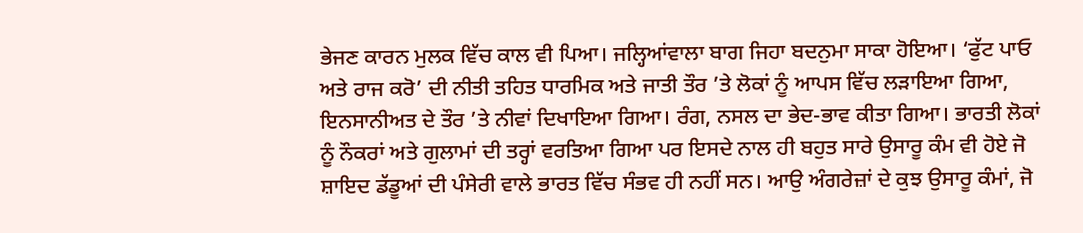ਭੇਜਣ ਕਾਰਨ ਮੁਲਕ ਵਿੱਚ ਕਾਲ ਵੀ ਪਿਆ। ਜਲ੍ਹਿਆਂਵਾਲਾ ਬਾਗ ਜਿਹਾ ਬਦਨੁਮਾ ਸਾਕਾ ਹੋਇਆ। ‘ਫੁੱਟ ਪਾਓ ਅਤੇ ਰਾਜ ਕਰੋ’ ਦੀ ਨੀਤੀ ਤਹਿਤ ਧਾਰਮਿਕ ਅਤੇ ਜਾਤੀ ਤੌਰ ’ਤੇ ਲੋਕਾਂ ਨੂੰ ਆਪਸ ਵਿੱਚ ਲੜਾਇਆ ਗਿਆ, ਇਨਸਾਨੀਅਤ ਦੇ ਤੌਰ ’ਤੇ ਨੀਵਾਂ ਦਿਖਾਇਆ ਗਿਆ। ਰੰਗ, ਨਸਲ ਦਾ ਭੇਦ-ਭਾਵ ਕੀਤਾ ਗਿਆ। ਭਾਰਤੀ ਲੋਕਾਂ ਨੂੰ ਨੌਕਰਾਂ ਅਤੇ ਗੁਲਾਮਾਂ ਦੀ ਤਰ੍ਹਾਂ ਵਰਤਿਆ ਗਿਆ ਪਰ ਇਸਦੇ ਨਾਲ ਹੀ ਬਹੁਤ ਸਾਰੇ ਉਸਾਰੂ ਕੰਮ ਵੀ ਹੋਏ ਜੋ ਸ਼ਾਇਦ ਡੱਡੂਆਂ ਦੀ ਪੰਸੇਰੀ ਵਾਲੇ ਭਾਰਤ ਵਿੱਚ ਸੰਭਵ ਹੀ ਨਹੀਂ ਸਨ। ਆਉ ਅੰਗਰੇਜ਼ਾਂ ਦੇ ਕੁਝ ਉਸਾਰੂ ਕੰਮਾਂ, ਜੋ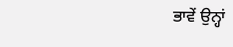ਭਾਵੇਂ ਉਨ੍ਹਾਂ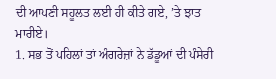ਦੀ ਆਪਣੀ ਸਹੂਲਤ ਲਈ ਹੀ ਕੀਤੇ ਗਏ, ’ਤੇ ਝਾਤ ਮਾਰੀਏ।
1. ਸਭ ਤੋਂ ਪਹਿਲਾਂ ਤਾਂ ਅੰਗਰੇਜ਼ਾਂ ਨੇ ਡੱਡੂਆਂ ਦੀ ਪੰਸੇਰੀ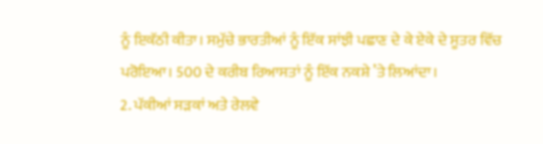ਨੂੰ ਇਕੱਠੀ ਕੀਤਾ। ਸਮੁੱਚੇ ਭਾਰਤੀਆਂ ਨੂੰ ਇੱਕ ਸਾਂਝੀ ਪਛਾਣ ਦੇ ਕੇ ਏਕੇ ਦੇ ਸੂਤਰ ਵਿੱਚ ਪਰੋਇਆ। 500 ਦੇ ਕਰੀਬ ਰਿਆਸਤਾਂ ਨੂੰ ਇੱਕ ਨਕਸ਼ੇ ’ਤੇ ਲਿਆਂਦਾ।
2. ਪੱਕੀਆਂ ਸੜਕਾਂ ਅਤੇ ਰੇਲਵੇ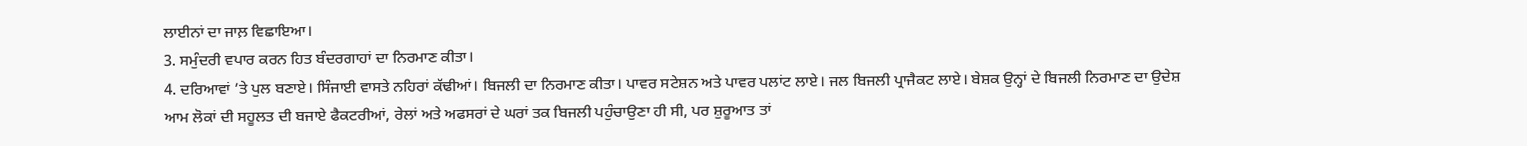ਲਾਈਨਾਂ ਦਾ ਜਾਲ਼ ਵਿਛਾਇਆ।
3. ਸਮੁੰਦਰੀ ਵਪਾਰ ਕਰਨ ਹਿਤ ਬੰਦਰਗਾਹਾਂ ਦਾ ਨਿਰਮਾਣ ਕੀਤਾ।
4. ਦਰਿਆਵਾਂ ’ਤੇ ਪੁਲ ਬਣਾਏ। ਸਿੰਜਾਈ ਵਾਸਤੇ ਨਹਿਰਾਂ ਕੱਢੀਆਂ। ਬਿਜਲੀ ਦਾ ਨਿਰਮਾਣ ਕੀਤਾ। ਪਾਵਰ ਸਟੇਸ਼ਨ ਅਤੇ ਪਾਵਰ ਪਲਾਂਟ ਲਾਏ। ਜਲ ਬਿਜਲੀ ਪ੍ਰਾਜੈਕਟ ਲਾਏ। ਬੇਸ਼ਕ ਉਨ੍ਹਾਂ ਦੇ ਬਿਜਲੀ ਨਿਰਮਾਣ ਦਾ ਉਦੇਸ਼ ਆਮ ਲੋਕਾਂ ਦੀ ਸਹੂਲਤ ਦੀ ਬਜਾਏ ਫੈਕਟਰੀਆਂ, ਰੇਲਾਂ ਅਤੇ ਅਫਸਰਾਂ ਦੇ ਘਰਾਂ ਤਕ ਬਿਜਲੀ ਪਹੁੰਚਾਉਣਾ ਹੀ ਸੀ, ਪਰ ਸ਼ੁਰੂਆਤ ਤਾਂ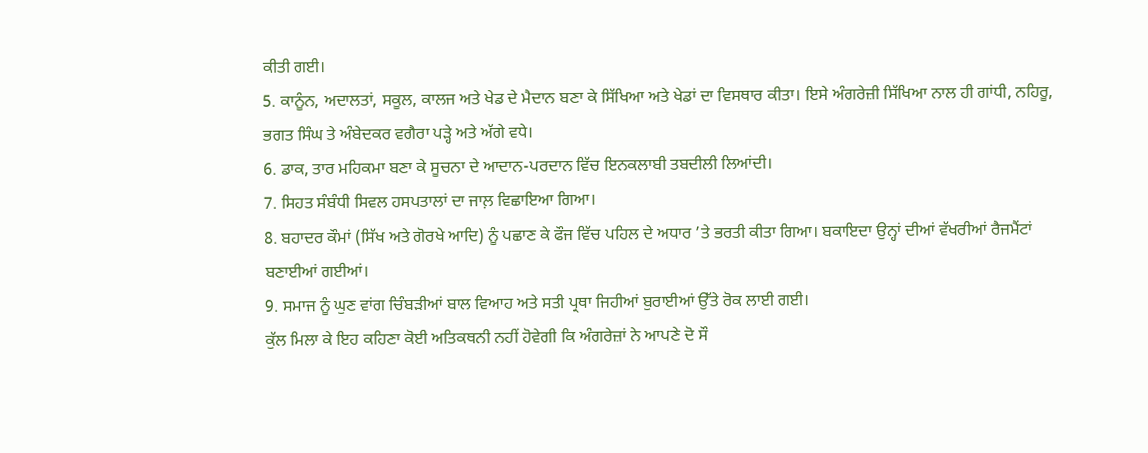ਕੀਤੀ ਗਈ।
5. ਕਾਨੂੰਨ, ਅਦਾਲਤਾਂ, ਸਕੂਲ, ਕਾਲਜ ਅਤੇ ਖੇਡ ਦੇ ਮੈਦਾਨ ਬਣਾ ਕੇ ਸਿੱਖਿਆ ਅਤੇ ਖੇਡਾਂ ਦਾ ਵਿਸਥਾਰ ਕੀਤਾ। ਇਸੇ ਅੰਗਰੇਜ਼ੀ ਸਿੱਖਿਆ ਨਾਲ ਹੀ ਗਾਂਧੀ, ਨਹਿਰੂ, ਭਗਤ ਸਿੰਘ ਤੇ ਅੰਬੇਦਕਰ ਵਗੈਰਾ ਪੜ੍ਹੇ ਅਤੇ ਅੱਗੇ ਵਧੇ।
6. ਡਾਕ, ਤਾਰ ਮਹਿਕਮਾ ਬਣਾ ਕੇ ਸੂਚਨਾ ਦੇ ਆਦਾਨ-ਪਰਦਾਨ ਵਿੱਚ ਇਨਕਲਾਬੀ ਤਬਦੀਲੀ ਲਿਆਂਦੀ।
7. ਸਿਹਤ ਸੰਬੰਧੀ ਸਿਵਲ ਹਸਪਤਾਲਾਂ ਦਾ ਜਾਲ਼ ਵਿਛਾਇਆ ਗਿਆ।
8. ਬਹਾਦਰ ਕੌਮਾਂ (ਸਿੱਖ ਅਤੇ ਗੋਰਖੇ ਆਦਿ) ਨੂੰ ਪਛਾਣ ਕੇ ਫੌਜ ਵਿੱਚ ਪਹਿਲ ਦੇ ਅਧਾਰ ’ਤੇ ਭਰਤੀ ਕੀਤਾ ਗਿਆ। ਬਕਾਇਦਾ ਉਨ੍ਹਾਂ ਦੀਆਂ ਵੱਖਰੀਆਂ ਰੈਜਮੈਂਟਾਂ ਬਣਾਈਆਂ ਗਈਆਂ।
9. ਸਮਾਜ ਨੂੰ ਘੁਣ ਵਾਂਗ ਚਿੰਬੜੀਆਂ ਬਾਲ ਵਿਆਹ ਅਤੇ ਸਤੀ ਪ੍ਰਥਾ ਜਿਹੀਆਂ ਬੁਰਾਈਆਂ ਉੱਤੇ ਰੋਕ ਲਾਈ ਗਈ।
ਕੁੱਲ ਮਿਲਾ ਕੇ ਇਹ ਕਹਿਣਾ ਕੋਈ ਅਤਿਕਥਨੀ ਨਹੀਂ ਹੋਵੇਗੀ ਕਿ ਅੰਗਰੇਜ਼ਾਂ ਨੇ ਆਪਣੇ ਦੋ ਸੌ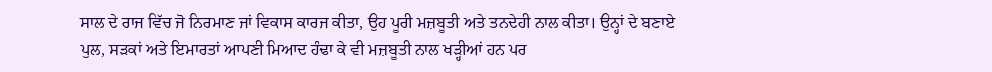ਸਾਲ ਦੇ ਰਾਜ ਵਿੱਚ ਜੋ ਨਿਰਮਾਣ ਜਾਂ ਵਿਕਾਸ ਕਾਰਜ ਕੀਤਾ, ਉਹ ਪੂਰੀ ਮਜ਼ਬੂਤੀ ਅਤੇ ਤਨਦੇਹੀ ਨਾਲ ਕੀਤਾ। ਉਨ੍ਹਾਂ ਦੇ ਬਣਾਏ ਪੁਲ, ਸੜਕਾਂ ਅਤੇ ਇਮਾਰਤਾਂ ਆਪਣੀ ਮਿਆਦ ਹੰਢਾ ਕੇ ਵੀ ਮਜ਼ਬੂਤੀ ਨਾਲ ਖੜ੍ਹੀਆਂ ਹਨ ਪਰ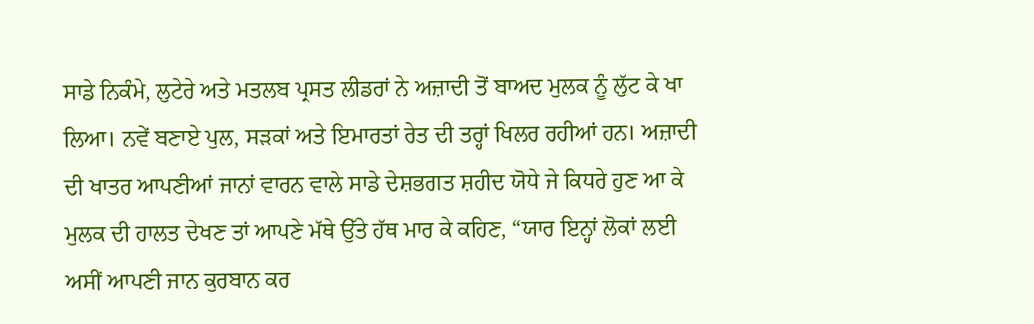ਸਾਡੇ ਨਿਕੰਮੇ, ਲੁਟੇਰੇ ਅਤੇ ਮਤਲਬ ਪ੍ਰਸਤ ਲੀਡਰਾਂ ਨੇ ਅਜ਼ਾਦੀ ਤੋਂ ਬਾਅਦ ਮੁਲਕ ਨੂੰ ਲੁੱਟ ਕੇ ਖਾ ਲਿਆ। ਨਵੇਂ ਬਣਾਏ ਪੁਲ, ਸੜਕਾਂ ਅਤੇ ਇਮਾਰਤਾਂ ਰੇਤ ਦੀ ਤਰ੍ਹਾਂ ਖਿਲਰ ਰਹੀਆਂ ਹਨ। ਅਜ਼ਾਦੀ ਦੀ ਖਾਤਰ ਆਪਣੀਆਂ ਜਾਨਾਂ ਵਾਰਨ ਵਾਲੇ ਸਾਡੇ ਦੇਸ਼ਭਗਤ ਸ਼ਹੀਦ ਯੋਧੇ ਜੇ ਕਿਧਰੇ ਹੁਣ ਆ ਕੇ ਮੁਲਕ ਦੀ ਹਾਲਤ ਦੇਖਣ ਤਾਂ ਆਪਣੇ ਮੱਥੇ ਉੱਤੇ ਹੱਥ ਮਾਰ ਕੇ ਕਹਿਣ, “ਯਾਰ ਇਨ੍ਹਾਂ ਲੋਕਾਂ ਲਈ ਅਸੀਂ ਆਪਣੀ ਜਾਨ ਕੁਰਬਾਨ ਕਰ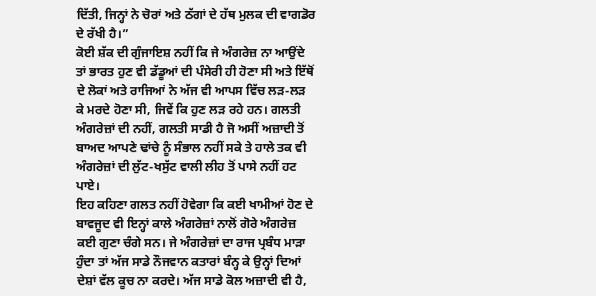ਦਿੱਤੀ, ਜਿਨ੍ਹਾਂ ਨੇ ਚੋਰਾਂ ਅਤੇ ਠੱਗਾਂ ਦੇ ਹੱਥ ਮੁਲਕ ਦੀ ਵਾਗਡੋਰ ਦੇ ਰੱਖੀ ਹੈ।”
ਕੋਈ ਸ਼ੱਕ ਦੀ ਗੁੰਜਾਇਸ਼ ਨਹੀਂ ਕਿ ਜੇ ਅੰਗਰੇਜ਼ ਨਾ ਆਉਂਦੇ ਤਾਂ ਭਾਰਤ ਹੁਣ ਵੀ ਡੱਡੂਆਂ ਦੀ ਪੰਸੇਰੀ ਹੀ ਹੋਣਾ ਸੀ ਅਤੇ ਇੱਥੋਂ ਦੇ ਲੋਕਾਂ ਅਤੇ ਰਾਜਿਆਂ ਨੇ ਅੱਜ ਵੀ ਆਪਸ ਵਿੱਚ ਲੜ-ਲੜ ਕੇ ਮਰਦੇ ਹੋਣਾ ਸੀ, ਜਿਵੇਂ ਕਿ ਹੁਣ ਲੜ ਰਹੇ ਹਨ। ਗਲਤੀ ਅੰਗਰੇਜ਼ਾਂ ਦੀ ਨਹੀਂ, ਗਲਤੀ ਸਾਡੀ ਹੈ ਜੋ ਅਸੀਂ ਅਜ਼ਾਦੀ ਤੋਂ ਬਾਅਦ ਆਪਣੇ ਢਾਂਚੇ ਨੂੰ ਸੰਭਾਲ ਨਹੀਂ ਸਕੇ ਤੇ ਹਾਲੇ ਤਕ ਵੀ ਅੰਗਰੇਜ਼ਾਂ ਦੀ ਲੁੱਟ-ਖਸੁੱਟ ਵਾਲੀ ਲੀਹ ਤੋਂ ਪਾਸੇ ਨਹੀਂ ਹਟ ਪਾਏ।
ਇਹ ਕਹਿਣਾ ਗਲਤ ਨਹੀਂ ਹੋਵੇਗਾ ਕਿ ਕਈ ਖਾਮੀਆਂ ਹੋਣ ਦੇ ਬਾਵਜੂਦ ਵੀ ਇਨ੍ਹਾਂ ਕਾਲੇ ਅੰਗਰੇਜ਼ਾਂ ਨਾਲੋਂ ਗੋਰੇ ਅੰਗਰੇਜ਼ ਕਈ ਗੁਣਾ ਚੰਗੇ ਸਨ। ਜੇ ਅੰਗਰੇਜ਼ਾਂ ਦਾ ਰਾਜ ਪ੍ਰਬੰਧ ਮਾੜਾ ਹੁੰਦਾ ਤਾਂ ਅੱਜ ਸਾਡੇ ਨੌਜਵਾਨ ਕਤਾਰਾਂ ਬੰਨ੍ਹ ਕੇ ਉਨ੍ਹਾਂ ਦਿਆਂ ਦੇਸ਼ਾਂ ਵੱਲ ਕੂਚ ਨਾ ਕਰਦੇ। ਅੱਜ ਸਾਡੇ ਕੋਲ ਅਜ਼ਾਦੀ ਵੀ ਹੈ,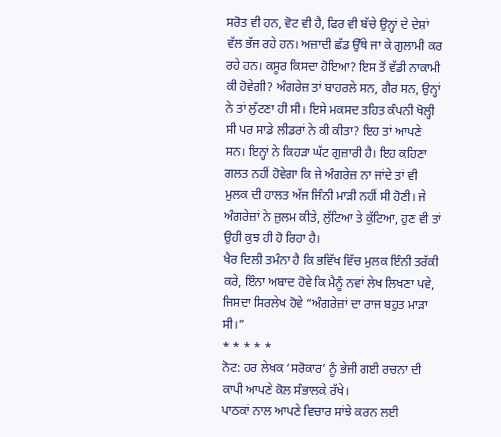ਸਰੋਤ ਵੀ ਹਨ, ਵੋਟ ਵੀ ਹੈ, ਫਿਰ ਵੀ ਬੱਚੇ ਉਨ੍ਹਾਂ ਦੇ ਦੇਸ਼ਾਂ ਵੱਲ ਭੱਜ ਰਹੇ ਹਨ। ਅਜ਼ਾਦੀ ਛੱਡ ਉੱਥੇ ਜਾ ਕੇ ਗੁਲਾਮੀ ਕਰ ਰਹੇ ਹਨ। ਕਸੂਰ ਕਿਸਦਾ ਹੋਇਆ? ਇਸ ਤੋਂ ਵੱਡੀ ਨਾਕਾਮੀ ਕੀ ਹੋਵੇਗੀ? ਅੰਗਰੇਜ਼ ਤਾਂ ਬਾਹਰਲੇ ਸਨ, ਗੈਰ ਸਨ, ਉਨ੍ਹਾਂ ਨੇ ਤਾਂ ਲੁੱਟਣਾ ਹੀ ਸੀ। ਇਸੇ ਮਕਸਦ ਤਹਿਤ ਕੰਪਨੀ ਖੋਲ੍ਹੀ ਸੀ ਪਰ ਸਾਡੇ ਲੀਡਰਾਂ ਨੇ ਕੀ ਕੀਤਾ? ਇਹ ਤਾਂ ਆਪਣੇ ਸਨ। ਇਨ੍ਹਾਂ ਨੇ ਕਿਹੜਾ ਘੱਟ ਗੁਜ਼ਾਰੀ ਹੈ। ਇਹ ਕਹਿਣਾ ਗਲਤ ਨਹੀਂ ਹੋਵੇਗਾ ਕਿ ਜੇ ਅੰਗਰੇਜ਼ ਨਾ ਜਾਂਦੇ ਤਾਂ ਵੀ ਮੁਲਕ ਦੀ ਹਾਲਤ ਅੱਜ ਜਿੰਨੀ ਮਾੜੀ ਨਹੀਂ ਸੀ ਹੋਣੀ। ਜੇ ਅੰਗਰੇਜ਼ਾਂ ਨੇ ਜ਼ੁਲਮ ਕੀਤੇ, ਲੁੱਟਿਆ ਤੇ ਕੁੱਟਿਆ, ਹੁਣ ਵੀ ਤਾਂ ਉਹੀ ਕੁਝ ਹੀ ਹੋ ਰਿਹਾ ਹੈ।
ਖੈਰ ਦਿਲੀ ਤਮੰਨਾ ਹੈ ਕਿ ਭਵਿੱਖ ਵਿੱਚ ਮੁਲਕ ਇੰਨੀ ਤਰੱਕੀ ਕਰੇ, ਇੰਨਾ ਅਬਾਦ ਹੋਵੇ ਕਿ ਮੈਨੂੰ ਨਵਾਂ ਲੇਖ ਲਿਖਣਾ ਪਵੇ, ਜਿਸਦਾ ਸਿਰਲੇਖ ਹੋਵੇ “ਅੰਗਰੇਜ਼ਾਂ ਦਾ ਰਾਜ ਬਹੁਤ ਮਾੜਾ ਸੀ।”
* * * * *
ਨੋਟ: ਹਰ ਲੇਖਕ ‘ਸਰੋਕਾਰ’ ਨੂੰ ਭੇਜੀ ਗਈ ਰਚਨਾ ਦੀ ਕਾਪੀ ਆਪਣੇ ਕੋਲ ਸੰਭਾਲਕੇ ਰੱਖੇ।
ਪਾਠਕਾਂ ਨਾਲ ਆਪਣੇ ਵਿਚਾਰ ਸਾਂਝੇ ਕਰਨ ਲਈ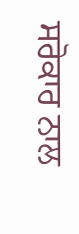ਸਰੋਕਾਰ ਨਾਲ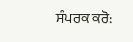ਸੰਪਰਕ ਕਰੋ: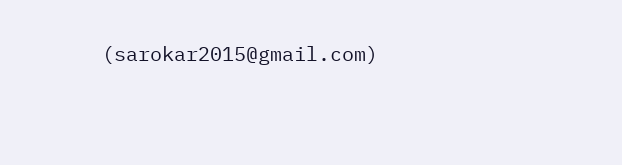(sarokar2015@gmail.com)